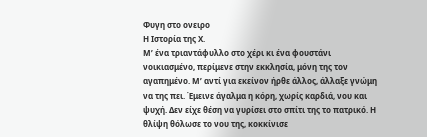Φυγη στο ονειρο
Η Ιστορία της Χ.
Μ’ ένα τριαντάφυλλο στο χέρι κι ένα φουστάνι νοικιασμένο, περίμενε στην εκκλησία, μόνη της τον αγαπημένο. Μ’ αντί για εκείνον ήρθε άλλος, άλλαξε γνώμη να της πει. Έμεινε άγαλμα η κόρη, χωρίς καρδιά, νου και ψυχή. Δεν είχε θέση να γυρίσει στο σπίτι της το πατρικό. Η θλίψη θόλωσε το νου της, κοκκίνισε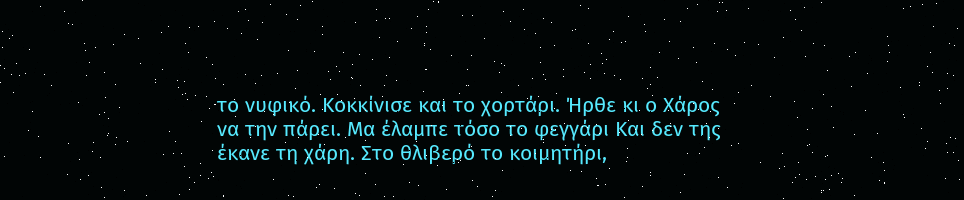το νυφικό. Κοκκίνισε και το χορτάρι. Ήρθε κι ο Χάρος να την πάρει. Μα έλαμπε τόσο το φεγγάρι Και δεν της έκανε τη χάρη. Στο θλιβερό το κοιμητήρι,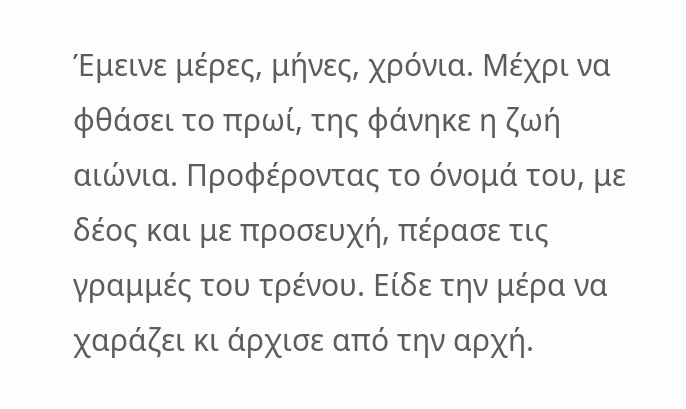Έμεινε μέρες, μήνες, χρόνια. Μέχρι να φθάσει το πρωί, της φάνηκε η ζωή αιώνια. Προφέροντας το όνομά του, με δέος και με προσευχή, πέρασε τις γραμμές του τρένου. Είδε την μέρα να χαράζει κι άρχισε από την αρχή.